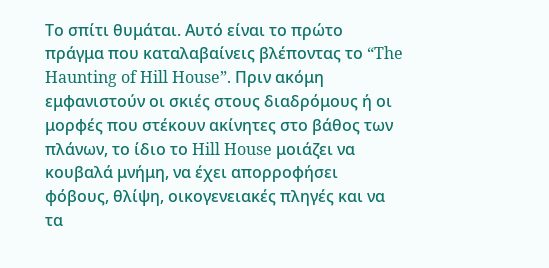Το σπίτι θυμάται. Αυτό είναι το πρώτο πράγμα που καταλαβαίνεις βλέποντας το “The Haunting of Hill House”. Πριν ακόμη εμφανιστούν οι σκιές στους διαδρόμους ή οι μορφές που στέκουν ακίνητες στο βάθος των πλάνων, το ίδιο το Hill House μοιάζει να κουβαλά μνήμη, να έχει απορροφήσει φόβους, θλίψη, οικογενειακές πληγές και να τα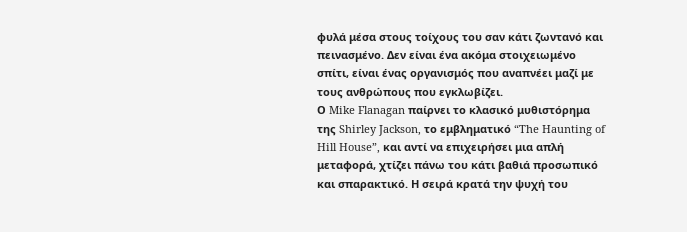φυλά μέσα στους τοίχους του σαν κάτι ζωντανό και πεινασμένο. Δεν είναι ένα ακόμα στοιχειωμένο σπίτι, είναι ένας οργανισμός που αναπνέει μαζί με τους ανθρώπους που εγκλωβίζει.
Ο Mike Flanagan παίρνει το κλασικό μυθιστόρημα της Shirley Jackson, το εμβληματικό “The Haunting of Hill House”, και αντί να επιχειρήσει μια απλή μεταφορά, χτίζει πάνω του κάτι βαθιά προσωπικό και σπαρακτικό. Η σειρά κρατά την ψυχή του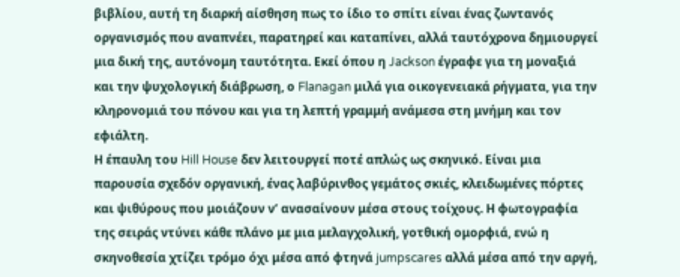βιβλίου, αυτή τη διαρκή αίσθηση πως το ίδιο το σπίτι είναι ένας ζωντανός οργανισμός που αναπνέει, παρατηρεί και καταπίνει, αλλά ταυτόχρονα δημιουργεί μια δική της, αυτόνομη ταυτότητα. Εκεί όπου η Jackson έγραφε για τη μοναξιά και την ψυχολογική διάβρωση, ο Flanagan μιλά για οικογενειακά ρήγματα, για την κληρονομιά του πόνου και για τη λεπτή γραμμή ανάμεσα στη μνήμη και τον εφιάλτη.
Η έπαυλη του Hill House δεν λειτουργεί ποτέ απλώς ως σκηνικό. Είναι μια παρουσία σχεδόν οργανική, ένας λαβύρινθος γεμάτος σκιές, κλειδωμένες πόρτες και ψιθύρους που μοιάζουν ν’ ανασαίνουν μέσα στους τοίχους. Η φωτογραφία της σειράς ντύνει κάθε πλάνο με μια μελαγχολική, γοτθική ομορφιά, ενώ η σκηνοθεσία χτίζει τρόμο όχι μέσα από φτηνά jumpscares αλλά μέσα από την αργή,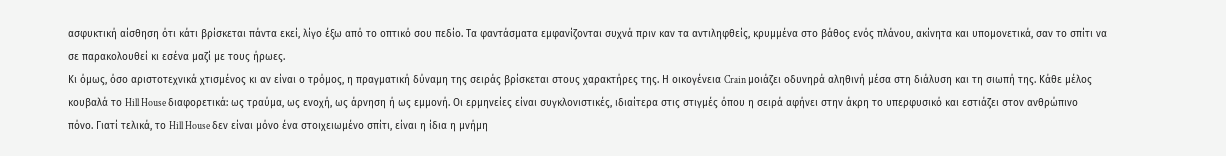ασφυκτική αίσθηση ότι κάτι βρίσκεται πάντα εκεί, λίγο έξω από το οπτικό σου πεδίο. Τα φαντάσματα εμφανίζονται συχνά πριν καν τα αντιληφθείς, κρυμμένα στο βάθος ενός πλάνου, ακίνητα και υπομονετικά, σαν το σπίτι να σε παρακολουθεί κι εσένα μαζί με τους ήρωες.
Κι όμως, όσο αριστοτεχνικά χτισμένος κι αν είναι ο τρόμος, η πραγματική δύναμη της σειράς βρίσκεται στους χαρακτήρες της. Η οικογένεια Crain μοιάζει οδυνηρά αληθινή μέσα στη διάλυση και τη σιωπή της. Κάθε μέλος κουβαλά το Hill House διαφορετικά: ως τραύμα, ως ενοχή, ως άρνηση ή ως εμμονή. Οι ερμηνείες είναι συγκλονιστικές, ιδιαίτερα στις στιγμές όπου η σειρά αφήνει στην άκρη το υπερφυσικό και εστιάζει στον ανθρώπινο πόνο. Γιατί τελικά, το Hill House δεν είναι μόνο ένα στοιχειωμένο σπίτι, είναι η ίδια η μνήμη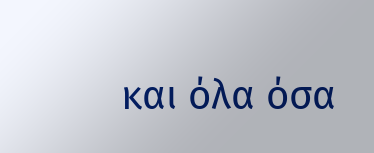και όλα όσα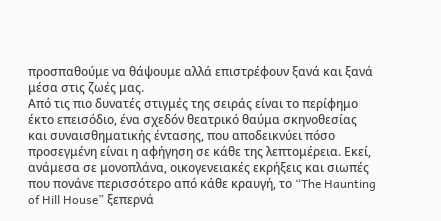προσπαθούμε να θάψουμε αλλά επιστρέφουν ξανά και ξανά μέσα στις ζωές μας.
Από τις πιο δυνατές στιγμές της σειράς είναι το περίφημο έκτο επεισόδιο, ένα σχεδόν θεατρικό θαύμα σκηνοθεσίας και συναισθηματικής έντασης, που αποδεικνύει πόσο προσεγμένη είναι η αφήγηση σε κάθε της λεπτομέρεια. Εκεί, ανάμεσα σε μονοπλάνα, οικογενειακές εκρήξεις και σιωπές που πονάνε περισσότερο από κάθε κραυγή, το “The Haunting of Hill House” ξεπερνά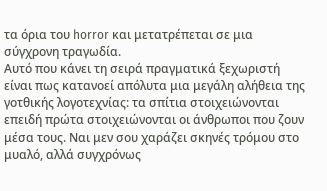τα όρια του horror και μετατρέπεται σε μια σύγχρονη τραγωδία.
Αυτό που κάνει τη σειρά πραγματικά ξεχωριστή είναι πως κατανοεί απόλυτα μια μεγάλη αλήθεια της γοτθικής λογοτεχνίας: τα σπίτια στοιχειώνονται επειδή πρώτα στοιχειώνονται οι άνθρωποι που ζουν μέσα τους. Ναι μεν σου χαράζει σκηνές τρόμου στο μυαλό, αλλά συγχρόνως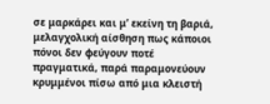σε μαρκάρει και μ’ εκείνη τη βαριά, μελαγχολική αίσθηση πως κάποιοι πόνοι δεν φεύγουν ποτέ πραγματικά, παρά παραμονεύουν κρυμμένοι πίσω από μια κλειστή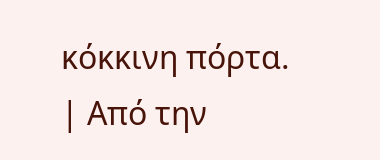κόκκινη πόρτα.
| Από την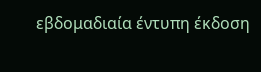εβδομαδιαία έντυπη έκδοση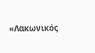«Λακωνικός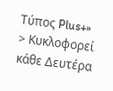Τύπος Plus+»
> Κυκλοφορεί κάθε Δευτέρα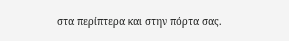στα περίπτερα και στην πόρτα σας.